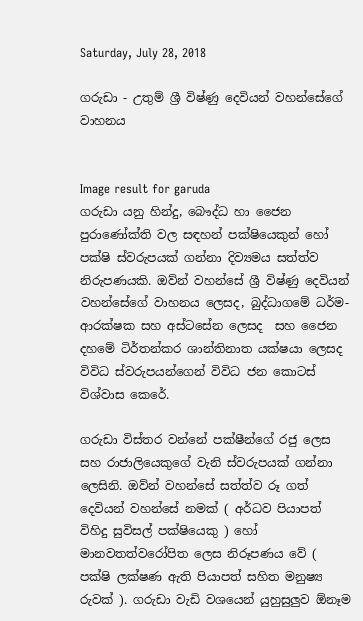Saturday, July 28, 2018

ගරුඩා - උතුම් ශ්‍රී විෂ්ණු දෙවියන් වහන්සේගේ වාහනය


Image result for garuda
ගරුඩා යනු හින්දු, බෞද්ධ හා ජෛන පුරාණෝක්ති වල සඳහන් පක්ෂියෙකුන් හෝ පක්ෂි ස්වරුපයක් ගන්නා දිව්‍යමය සත්ත්ව නිරුපණයකි. ඔව්න් වහන්සේ ශ්‍රී විෂ්ණු දෙවියන් වහන්සේගේ වාහනය ලෙසද, බුද්ධාගමේ ධර්ම-ආරක්ෂක සහ අස්ටසේන ලෙසද  සහ ජෛන දහමේ ටිර්තන්කර ශාන්තිනාත යක්ෂයා ලෙසද විවිධ ස්වරුපයන්ගෙන් විවිධ ජන කොටස්  විශ්වාස කෙරේ.

ගරුඩා විස්තර වන්නේ පක්ෂීන්ගේ රජු ලෙස සහ රාජාලියෙකුගේ වැනි ස්වරුපයක් ගන්නා ලෙසිනි. ඔව්න් වහන්සේ සත්ත්ව රූ ගත් දෙවියන් වහන්සේ නමක් ( අර්ධව පියාපත් විහිදු සුවිසල් පක්ෂියෙකු ) හෝ මානවතත්වරෝපිත ලෙස නිරූපණය වේ ( පක්ෂි ලක්ෂණ ඇති පියාපත් සහිත මනුෂ්‍ය රුවක් ). ගරුඩා වැඩි වශයෙන් යුහුසුලුව ඕනෑම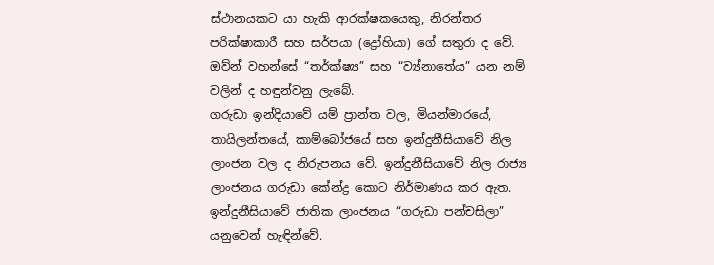ස්ථානයකට යා හැකි ආරක්ෂකයෙකු, නිරන්තර පරික්ෂාකාරී සහ සර්පයා (ද්‍රෝහියා) ගේ සතුරා ද වේ. ඔව්න් වහන්සේ “තර්ක්ෂ්‍ය” සහ “ව්‍ය්නාතේය” යන නම් වලින් ද හඳුන්වනු ලැබේ.
ගරුඩා ඉන්දියාවේ යම් ප්‍රාන්ත වල, මියන්මාරයේ, තායිලන්තයේ, කාම්බෝජයේ සහ ඉන්දුනීසියාවේ නිල ලාංජන වල ද නිරුපනය වේ. ඉන්දුනීසියාවේ නිල රාජ්‍ය ලාංජනය ගරුඩා කේන්ද්‍ර කොට නිර්මාණය කර ඇත. ඉන්දුනීසියාවේ ජාතික ලාංජනය “ගරුඩා පන්චසිලා” යනුවෙන් හැඳින්වේ.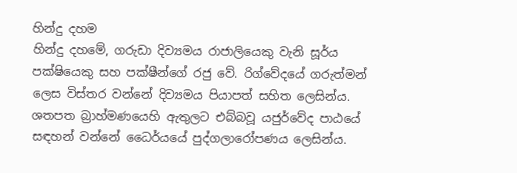හින්දු දහම
හින්දු දහමේ, ගරුඩා දිව්‍යමය රාජාලියෙකු වැනි සූර්ය පක්ෂියෙකු සහ පක්ෂීන්ගේ රජු වේ. රිග්වේදයේ ගරුත්මන් ලෙස විස්තර වන්නේ දිව්‍යමය පියාපත් සහිත ලෙසින්ය.  ශතපත බ්‍රාහ්මණයෙහි ඇතුලට එබ්බවූ යජුර්වේද පාඨයේ සඳහන් වන්නේ ධෛර්යයේ පුද්ගලාරෝපණය ලෙසින්ය.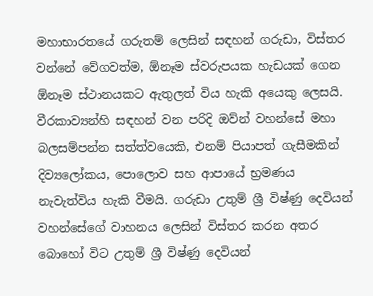මහාභාරතයේ ගරුතම් ලෙසින් සඳහන් ගරුඩා, විස්තර වන්නේ වේගවත්ම, ඕනෑම ස්වරුපයක හැඩයක් ගෙන ඕනෑම ස්ථානයකට ඇතුලත් විය හැකි අයෙකු ලෙසයි. වීරකාව්‍යන්හි සඳහන් වන පරිදි ඔව්න් වහන්සේ මහා බලසම්පන්න සත්ත්වයෙකි, එනම් පියාපත් ගැසීමකින් දිව්‍යලෝකය, පොලොව සහ ආපායේ භ්‍රමණය නැවැත්විය හැකි වීමයි. ගරුඩා උතුම් ශ්‍රී විෂ්ණු දෙවියන් වහන්සේගේ වාහනය ලෙසින් විස්තර කරන අතර බොහෝ විට උතුම් ශ්‍රී විෂ්ණු දෙවියන්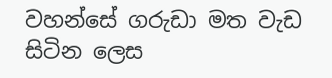වහන්සේ ගරුඩා මත වැඩ සිටින ලෙස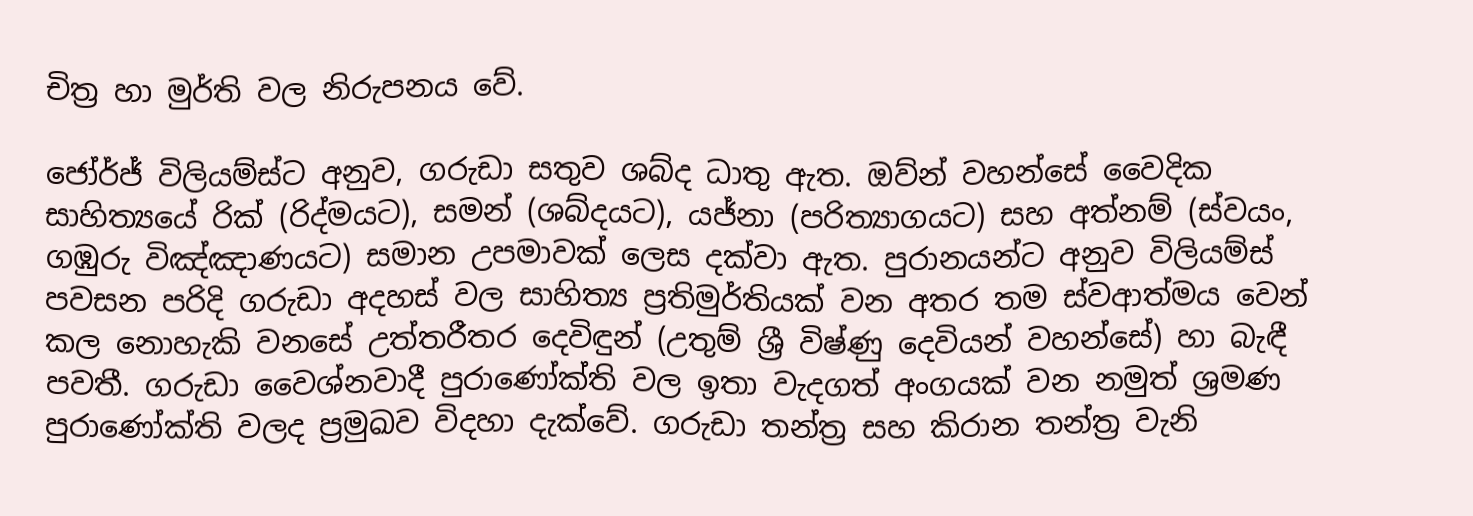චිත්‍ර හා මුර්ති වල නිරුපනය වේ.

ජෝර්ජ් විලියම්ස්ට අනුව, ගරුඩා සතුව ශබ්ද ධාතු ඇත. ඔව්න් වහන්සේ වෛදික සාහිත්‍යයේ රික් (රිද්මයට), සමන් (ශබ්දයට), යජ්නා (පරිත්‍යාගයට) සහ අත්නම් (ස්‌වයං, ගඹුරු විඤ්ඤාණයට) සමාන උපමාවක් ලෙස දක්වා ඇත. පුරානයන්ට අනුව විලියම්ස් පවසන පරිදි ගරුඩා අදහස් වල සාහිත්‍ය ප්‍රතිමුර්තියක් වන අතර තම ස්වආත්මය වෙන් කල නොහැකි වනසේ උත්තරීතර දෙවිඳුන් (උතුම් ශ්‍රී විෂ්ණු දෙවියන් වහන්සේ) හා බැඳී පවතී. ගරුඩා වෛශ්නවාදී පුරාණෝක්ති වල ඉතා වැදගත් අංගයක් වන නමුත් ශ්‍රමණ පුරාණෝක්ති වලද ප්‍රමුඛව විදහා දැක්වේ. ගරුඩා තන්ත්‍ර සහ කිරාන තන්ත්‍ර වැනි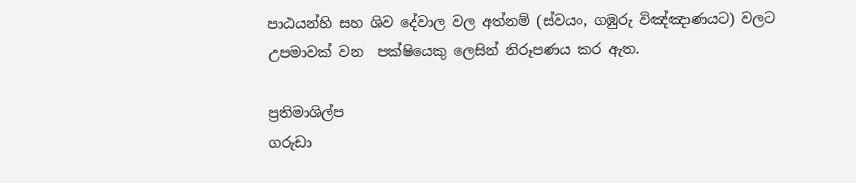පාඨයන්හි සහ ශිව දේවාල වල අත්නම් (ස්‌වයං, ගඹුරු විඤ්ඤාණයට) වලට උපමාවක් වන  පක්ෂියෙකු ලෙසින් නිරූපණය කර ඇත.

ප්‍රතිමාශිල්ප
ගරුඩා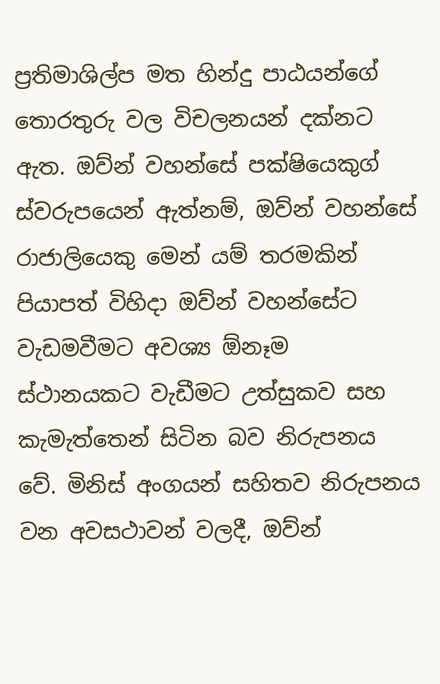ප්‍රතිමාශිල්ප මත හින්දු පාඨයන්ගේ තොරතුරු වල විචලනයන් දක්නට ඇත. ඔව්න් වහන්සේ පක්ෂියෙකුග් ස්වරුපයෙන් ඇත්නම්, ඔව්න් වහන්සේ රාජාලියෙකු මෙන් යම් තරමකින් පියාපත් විහිදා ඔව්න් වහන්සේට වැඩමවීමට අවශ්‍ය ඕනෑම ස්ථානයකට වැඩීමට උත්සුකව සහ කැමැත්තෙන් සිටින බව නිරුපනය වේ. මිනිස් අංගයන් සහිතව නිරුපනය වන අවසථාවන් වලදී, ඔව්න්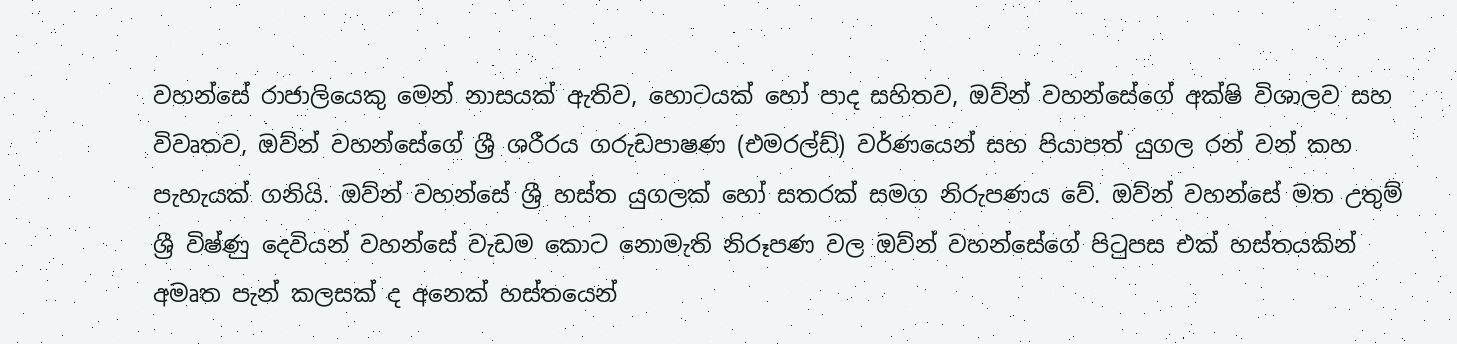වහන්සේ රාජාලියෙකු මෙන් නාසයක් ඇතිව, හොටයක් හෝ පාද සහිතව, ඔව්න් වහන්සේගේ අක්ෂි විශාලව සහ විවෘතව, ඔව්න් වහන්සේගේ ශ්‍රී ශරීරය ගරුඩපාෂණ (එමරල්ඩ්) වර්ණයෙන් සහ පියාපත් යුගල රන් වන් කහ පැහැයක් ගනියි. ඔව්න් වහන්සේ ශ්‍රී හස්ත යුගලක් හෝ සතරක් සමග නිරුපණය වේ. ඔව්න් වහන්සේ මත උතුම් ශ්‍රී විෂ්ණු දෙවියන් වහන්සේ වැඩම කොට නොමැති නිරූපණ වල ඔව්න් වහන්සේගේ පිටුපස එක් හස්තයකින් අමෘත පැන් කලසක් ද අනෙක් හස්තයෙන්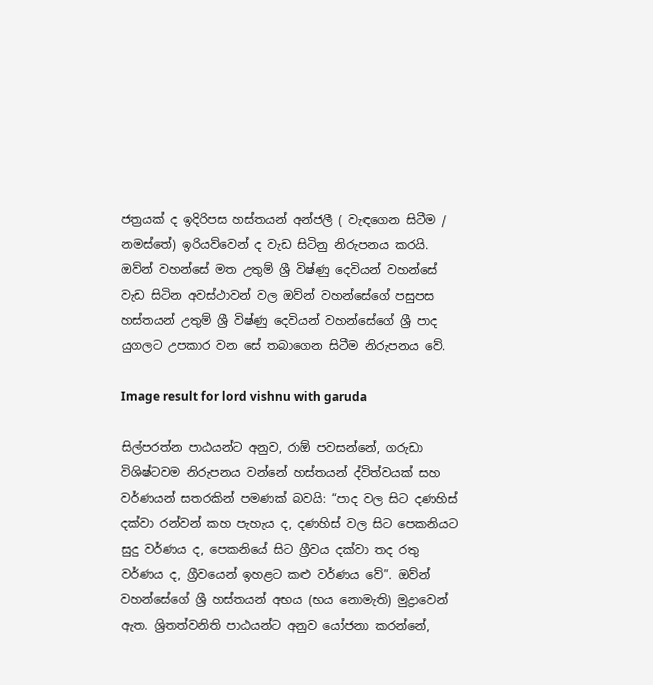ජත්‍රයක් ද ඉදිරිපස හස්තයන් අන්ජලී ( වැඳගෙන සිටීම / නමස්තේ) ඉරියව්වෙන් ද වැඩ සිටිනු නිරුපනය කරයි. ඔව්න් වහන්සේ මත උතුම් ශ්‍රී විෂ්ණු දෙවියන් වහන්සේ වැඩ සිටින අවස්ථාවන් වල ඔව්න් වහන්සේගේ පසුපස හස්තයන් උතුම් ශ්‍රී විෂ්ණු දෙවියන් වහන්සේගේ ශ්‍රී පාද යුගලට උපකාර වන සේ තබාගෙන සිටීම නිරුපනය වේ.

Image result for lord vishnu with garuda

සිල්පරත්න පාඨයන්ට අනුව, රාඕ පවසන්නේ, ගරුඩා විශිෂ්ටවම නිරුපනය වන්නේ හස්තයන් ද්විත්වයක් සහ වර්ණයන් සතරකින් පමණක් බවයි: “පාද වල සිට දණහිස් දක්වා රන්වන් කහ පැහැය ද, දණහිස් වල සිට පෙකනියට සුදු වර්ණය ද, පෙකනියේ සිට ග්‍රීවය දක්වා තද රතු වර්ණය ද, ග්‍රීවයෙන් ඉහළට කළු වර්ණය වේ”. ඔව්න් වහන්සේගේ ශ්‍රී හස්තයන් අභය (භය නොමැති) මුද්‍රාවෙන් ඇත. ශ්‍රිතත්වනිති පාඨයන්ට අනුව යෝජනා කරන්නේ,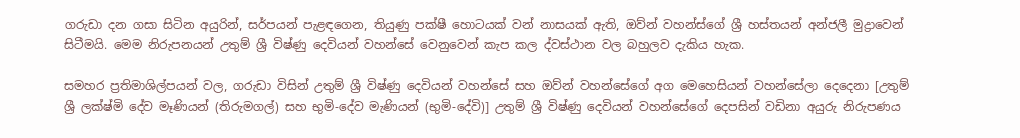ගරුඩා දන ගසා සිටින අයුරින්, සර්පයන් පැළඳගෙන, තියුණු පක්ෂී හොටයක් වන් නාසයක් ඇති, ඔව්න් වහන්ස්ගේ ශ්‍රී හස්තයන් අන්ජලී මුද්‍රාවෙන් සිටීමයි. මෙම නිරුපනයන් උතුම් ශ්‍රී විෂ්ණු දෙවියන් වහන්සේ වෙනුවෙන් කැප කල ද්වස්ථාන වල බහුලව දැකිය හැක.

සමහර ප්‍රතිමාශිල්පයන් වල, ගරුඩා විසින් උතුම් ශ්‍රී විෂ්ණු දෙවියන් වහන්සේ සහ ඔව්න් වහන්සේගේ අග මෙහෙසියන් වහන්සේලා දෙදෙනා [උතුම් ශ්‍රී ලක්ෂ්මි දේව මෑණියන් (තිරුමගල්) සහ භුමි-දේව මැණියන් (භුමි-දේවි)] උතුම් ශ්‍රී විෂ්ණු දෙවියන් වහන්සේගේ දෙපසින් වඩිනා අයුරු නිරුපණය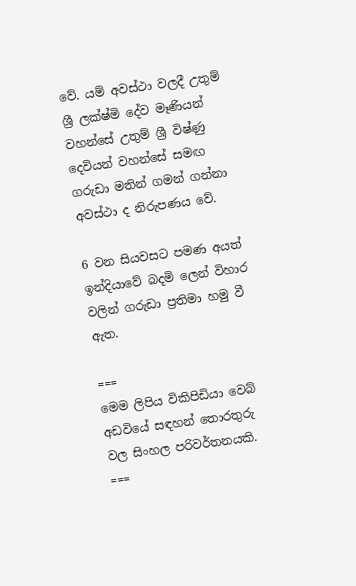වේ. යම් අවස්ථා වලදී උතුම් ශ්‍රී ලක්ෂ්මි දේව මෑණියන් වහන්සේ උතුම් ශ්‍රී විෂ්ණු දෙවියන් වහන්සේ සමඟ ගරුඩා මතින් ගමන් ගන්නා අවස්ථා ද නිරුපණය වේ.

6 වන සියවසට පමණ අයත් ඉන්දියාවේ බදමි ලෙන් විහාර වලින් ගරුඩා ප්‍රතිමා හමු වී ඇත.

===
මෙම ලිපිය විකිපිඩියා වෙබ් අඩවියේ සඳහන් තොරතුරු වල සිංහල පරිවර්තනයකි.
===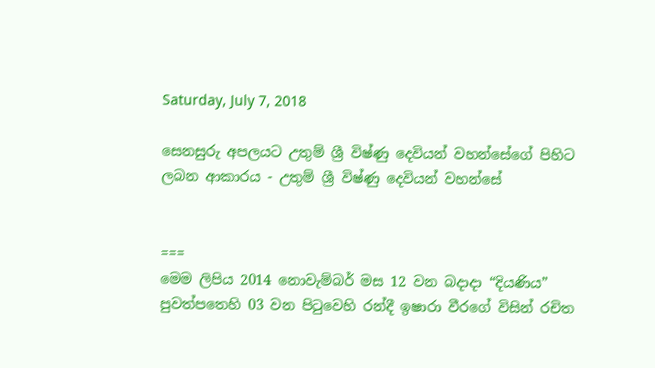Saturday, July 7, 2018

සෙනසුරු අපලයට උතුම් ශ්‍රී විෂ්ණු දෙවියන් වහන්සේගේ පිහිට ලබන ආකාරය - උතුම් ශ්‍රී විෂ්ණු දෙවියන් වහන්සේ


===
මෙම ලිපිය 2014 නොවැම්බර් මස 12 වන බදාදා “දියණිය” පුවත්පතෙහි 03 වන පිටුවෙහි රන්දී ඉෂාරා වීරගේ විසින් රචිත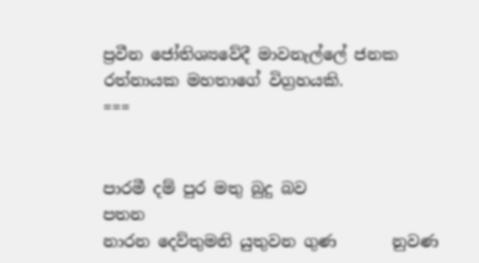ප්‍රවීන ජෝතිශ්‍යවේදී මාවනැල්ලේ ජනක රත්නායක මහතාගේ විග්‍රහයකි.
===


පාරමී දම් පුර මතු බුදු බව               පතන
නාරන දෙව්තුමනි යුතුවන ගුණ       නුවණ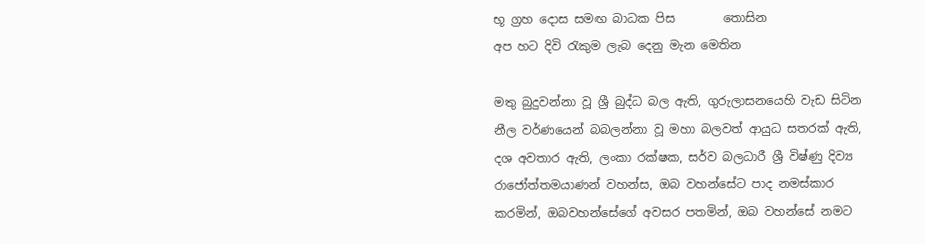භූ ග්‍රහ දොස සමඟ බාධක පිස        තොසින
අප හට දිවි රැකුම ලැබ දෙනු මැන මෙතින

මතු බුදුවන්නා වූ ශ්‍රී බුද්ධ බල ඇති, ගුරුලාසනයෙහි වැඩ සිටින නීල වර්ණයෙන් බබලන්නා වූ මහා බලවත් ආයුධ සතරක් ඇති, දශ අවතාර ඇති, ලංකා රක්ෂක, සර්ව බලධාරී ශ්‍රී විෂ්ණු දිව්‍ය රාජෝත්තමයාණන් වහන්ස, ඔබ වහන්සේට පාද නමස්කාර කරමින්, ඔබවහන්සේගේ අවසර පතමින්, ඔබ වහන්සේ නමට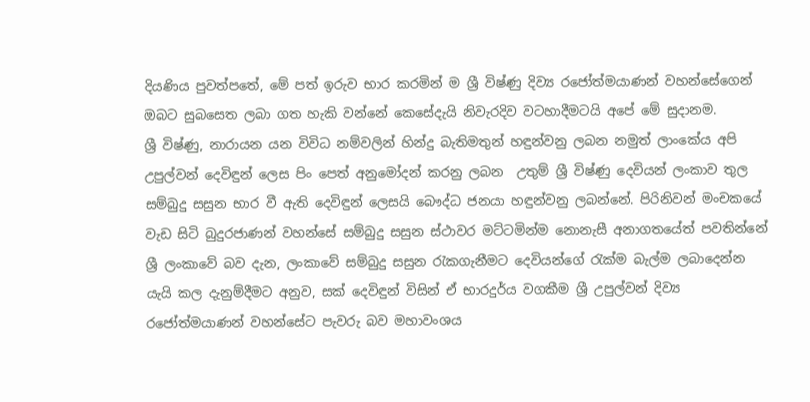දියණිය පුවත්පතේ, මේ පත් ඉරුව භාර කරමින් ම ශ්‍රී විෂ්ණු දිව්‍ය රජෝත්මයාණන් වහන්සේගෙන් ඔබට සුබසෙත ලබා ගත හැකි වන්නේ කෙසේදැයි නිවැරදිව වටහාදීමටයි අපේ මේ සුදානම.
ශ්‍රී විෂ්ණු, නාරායන යන විවිධ නම්වලින් හින්දු බැතිමතුන් හඳුන්වනු ලබන නමුත් ලාංකේය අපි උපුල්වන් දෙවිඳුන් ලෙස පිං පෙත් අනුමෝදන් කරනු ලබන  උතුම් ශ්‍රී විෂ්ණු දෙවියන් ලංකාව තුල සම්බුදු සසුන භාර වී ඇති දෙවිඳුන් ලෙසයි බෞද්ධ ජනයා හඳුන්වනු ලබන්නේ. පිරිනිවන් මංචකයේ වැඩ සිටි බුදුරජාණන් වහන්සේ සම්බුදු සසුන ස්ථාවර මට්ටමින්ම නොනැසී අනාගතයේත් පවතින්නේ ශ්‍රී ලංකාවේ බව දැන, ලංකාවේ සම්බුදු සසුන රැකගැනීමට දෙවියන්ගේ රැක්ම බැල්ම ලබාදෙන්න යැයි කල දැනුම්දීමට අනුව, සක් දෙවිඳුන් විසින් ඒ භාරදුර්ය වගකීම ශ්‍රී උපුල්වන් දිව්‍ය රජෝත්මයාණන් වහන්සේට පැවරු බව මහාවංශය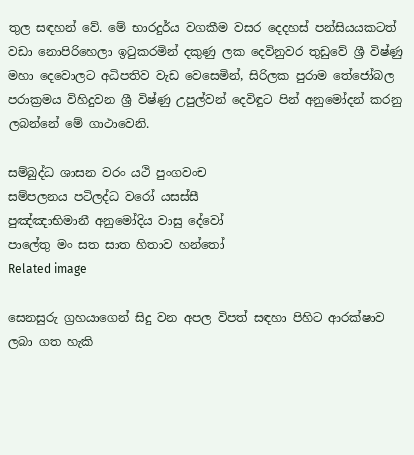තුල සඳහන් වේ. මේ භාරදුර්ය වගකීම වසර දෙදහස් පන්සියයකටත් වඩා නොපිරිහෙලා ඉටුකරමින් දකුණු ලක දෙවිනුවර තුඩුවේ ශ්‍රී විෂ්ණු මහා දෙවොලට අධිපතිව වැඩ වෙසෙමින්, සිරිලක පුරාම තේජෝබල පරාක්‍රමය විහිදුවන ශ්‍රී විෂ්ණු උපුල්වන් දෙවිඳුට පින් අනුමෝදන් කරනු ලබන්නේ මේ ගාථාවෙනි.

සම්බුද්ධ ශාසන වරං යථි පුංගවංච
සම්පලනය පටිලද්ධ වරෝ යසස්සී
පුඤ්ඤාභිමානී අනුමෝදිය වාසු දේවෝ
පාලේතු මං සත සාත හිතාව හන්තෝ
Related image

සෙනසුරු ග්‍රහයාගෙන් සිදු වන අපල විපත් සඳහා පිහිට ආරක්ෂාව ලබා ගත හැකි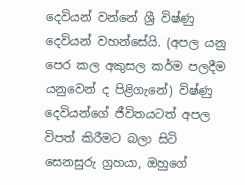දෙවියන් වන්නේ ශ්‍රී විෂ්ණු දෙවියන් වහන්සේයි. (අපල යනු පෙර කල අකුසල කර්ම පලදීම යනුවෙන් ද පිළිගැනේ) විෂ්ණු දෙවියන්ගේ ජීවිතයටත් අපල විපත් කිරීමට බලා සිටි සෙනසුරු ග්‍රහයා, ඔහුගේ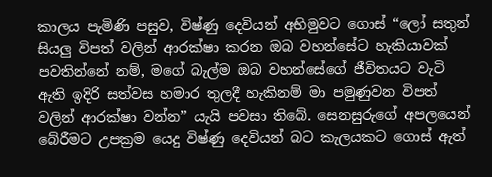කාලය පැමිණි පසුව, විෂ්ණු දෙවියන් අභිමුවට ගොස් “ලෝ සතුන් සියලු විපත් වලින් ආරක්ෂා කරන ඔබ වහන්සේට හැකියාවක් පවතින්නේ නම්, මගේ බැල්ම ඔබ වහන්සේගේ ජීවිතයට වැටි ඇති ඉදිරි සත්වස හමාර තුලදී හැකිනම් මා පමුණුවන විපත් වලින් ආරක්ෂා වන්න” යැයි පවසා තිබේ. සෙනසුරුගේ අපලයෙන් බේරීමට උපක්‍රම යෙදු විෂ්ණු දෙවියන් බට කැලයකට ගොස් ඇත්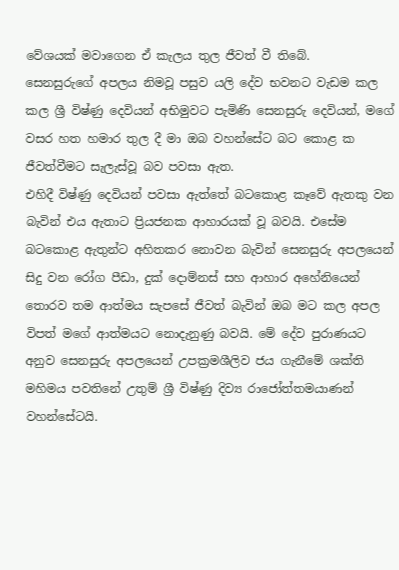වේශයක් මවාගෙන ඒ කැලය තුල ජීවත් වී තිබේ.
සෙනසුරුගේ අපලය නිමවූ පසුව යලි දේව භවනට වැඩම කල කල ශ්‍රී විෂ්ණු දෙවියන් අභිමුවට පැමිණි සෙනසුරු දෙවියන්, මගේ වසර හත හමාර තුල දී මා ඔබ වහන්සේට බට කොළ ක ජීවත්වීමට සැලැස්වූ බව පවසා ඇත.
එහිදී විෂ්ණු දෙවියන් පවසා ඇත්තේ බටකොළ කෑවේ ඇතකු වන බැවින් එය ඇතාට ප්‍රියජනක ආහාරයක් වූ බවයි. එසේම බටකොළ ඇතුන්ට අහිතකර නොවන බැවින් සෙනසුරු අපලයෙන් සිදු වන රෝග පීඩා, දුක් දොම්නස් සහ ආහාර අහේනියෙන් තොරව තම ආත්මය සැපසේ ජීවත් බැවින් ඔබ මට කල අපල විපත් මගේ ආත්මයට නොදැනුණු බවයි. මේ දේව පුරාණයට අනුව සෙනසුරු අපලයෙන් උපක්‍රමශීලිව ජය ගැනීමේ ශක්ති මහිමය පවතිනේ උතුම් ශ්‍රී විෂ්ණු දිව්‍ය රාජෝත්තමයාණන් වහන්සේටයි.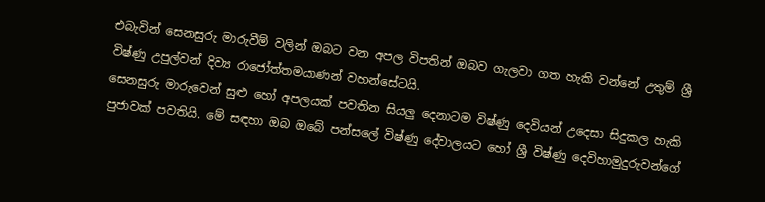එබැවින් සෙනසුරු මාරුවීම් වලින් ඔබට වන අපල විපතින් ඔබව ගැලවා ගත හැකි වන්නේ උතුම් ශ්‍රී විෂ්ණු උපුල්වන් දිව්‍ය රාජෝත්තමයාණන් වහන්සේටයි.
සෙනසුරු මාරුවෙන් සුළු හෝ අපලයක් පවතින සියලු දෙනාටම විෂ්ණු දෙවියන් උදෙසා සිදුකල හැකි පුජාවක් පවතියි. මේ සඳහා ඔබ ඔබේ පන්සලේ විෂ්ණු දේවාලයට හෝ ශ්‍රී විෂ්ණු දෙවිහාමුදුරුවන්ගේ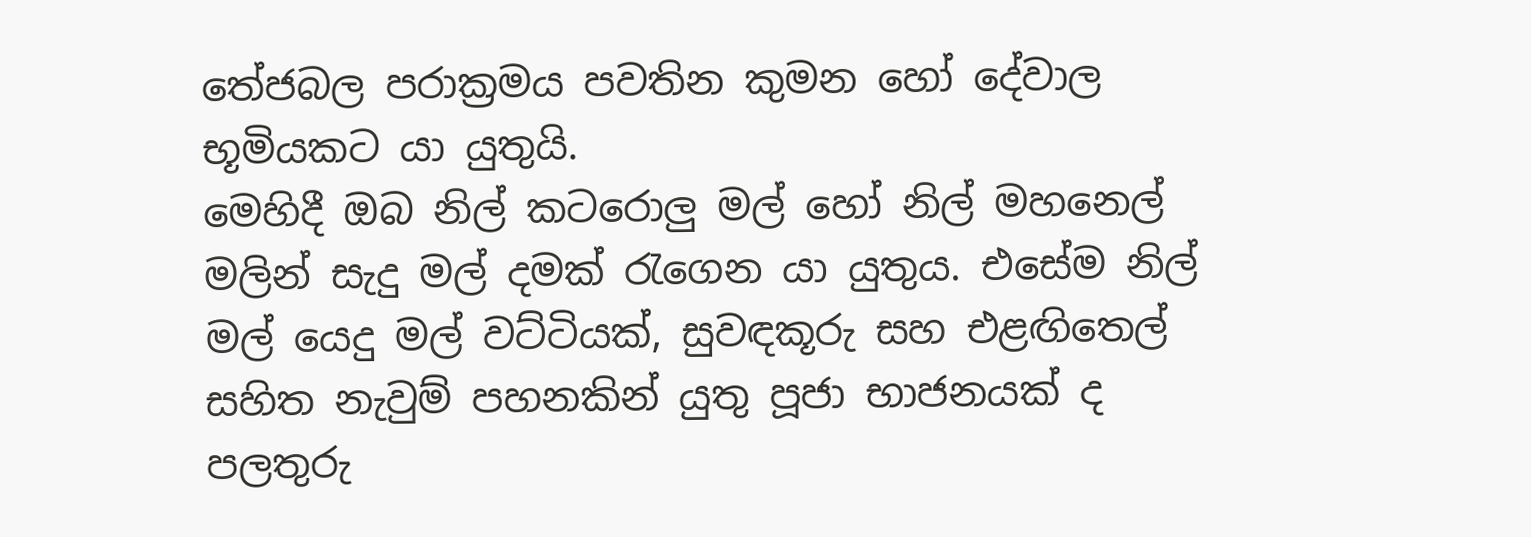තේජබල පරාක්‍රමය පවතින කුමන හෝ දේවාල භූමියකට යා යුතුයි.
මෙහිදී ඔබ නිල් කටරොලු මල් හෝ නිල් මහනෙල් මලින් සැදු මල් දමක් රැගෙන යා යුතුය. එසේම නිල් මල් යෙදු මල් වට්ටියක්, සුවඳකූරු සහ එළඟිතෙල් සහිත නැවුම් පහනකින් යුතු පූජා භාජනයක් ද පලතුරු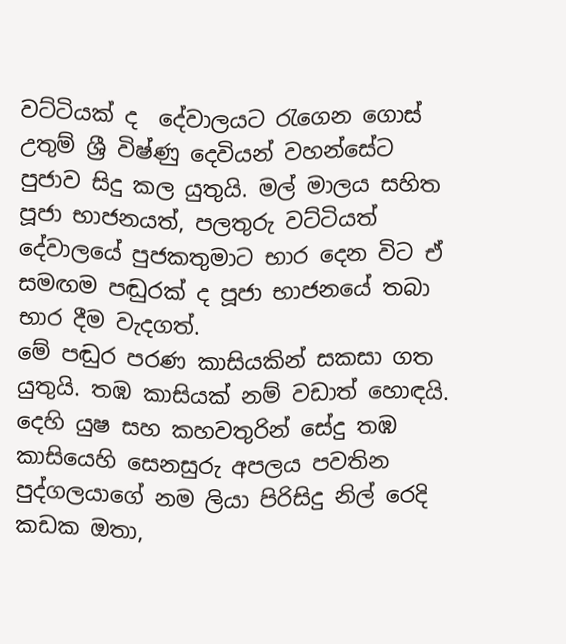වට්ටියක් ද  දේවාලයට රැගෙන ගොස් උතුම් ශ්‍රී විෂ්ණු දෙවියන් වහන්සේට පුජාව සිදු කල යුතුයි. මල් මාලය සහිත පූජා භාජනයත්, පලතුරු වට්ටියත් දේවාලයේ පුජකතුමාට භාර දෙන විට ඒ සමඟම පඬුරක් ද පූජා භාජනයේ තබා භාර දීම වැදගත්.
මේ පඬුර පරණ කාසියකින් සකසා ගත යුතුයි. තඹ කාසියක් නම් වඩාත් හොඳයි. දෙහි යුෂ සහ කහවතුරින් සේදු තඹ කාසියෙහි සෙනසුරු අපලය පවතින පුද්ගලයාගේ නම ලියා පිරිසිදු නිල් රෙදි කඩක ඔතා,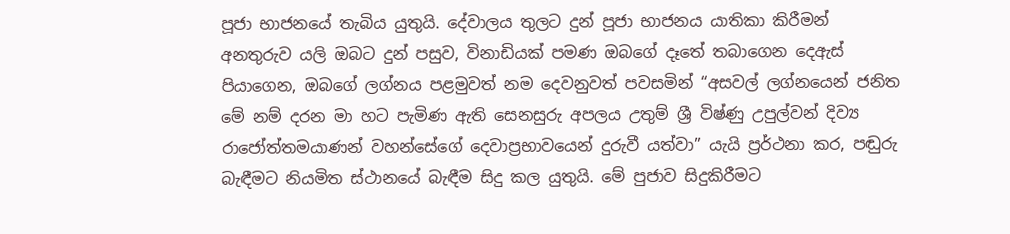පූජා භාජනයේ තැබිය යුතුයි. දේවාලය තුලට දුන් පූජා භාජනය යාතිකා කිරීමන් අනතුරුව යලි ඔබට දුන් පසුව, විනාඩියක් පමණ ඔබගේ දෑතේ තබාගෙන දෙඇස් පියාගෙන, ඔබගේ ලග්නය පළමුවත් නම දෙවනුවත් පවසමින් “අසවල් ලග්නයෙන් ජනිත මේ නම් දරන මා හට පැමිණ ඇති සෙනසුරු අපලය උතුම් ශ්‍රී විෂ්ණු උපුල්වන් දිව්‍ය රාජෝත්තමයාණන් වහන්සේගේ දෙවාප්‍රභාවයෙන් දුරුවී යත්වා” යැයි ප්‍රර්ථනා කර, පඬුරු බැඳීමට නියමිත ස්ථානයේ බැඳීම සිදු කල යුතුයි. මේ පුජාව සිදුකිරීමට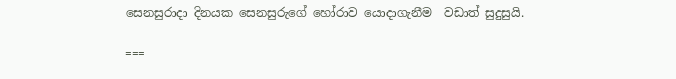සෙනසුරාදා දිනයක සෙනසුරුගේ හෝරාව යොදාගැනීම  වඩාත් සුදුසුයි.

===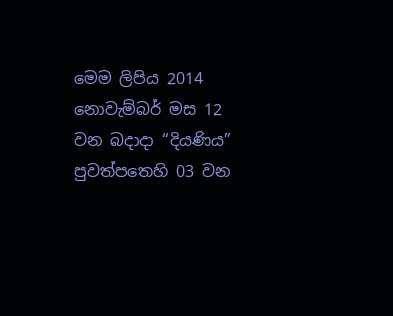මෙම ලිපිය 2014 නොවැම්බර් මස 12 වන බදාදා “දියණිය” පුවත්පතෙහි 03 වන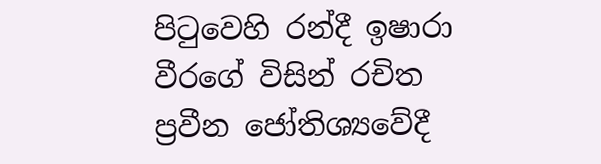පිටුවෙහි රන්දී ඉෂාරා වීරගේ විසින් රචිත ප්‍රවීන ජෝතිශ්‍යවේදී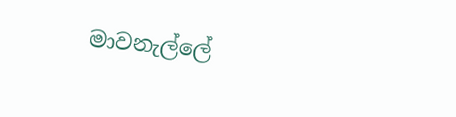මාවනැල්ලේ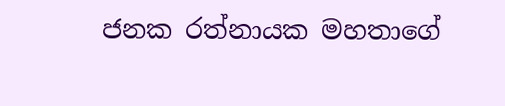ජනක රත්නායක මහතාගේ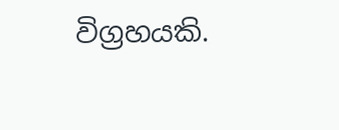විග්‍රහයකි.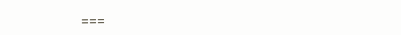===